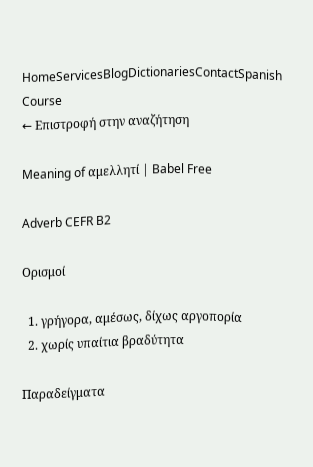HomeServicesBlogDictionariesContactSpanish Course
← Επιστροφή στην αναζήτηση

Meaning of αμελλητί | Babel Free

Adverb CEFR B2

Ορισμοί

  1. γρήγορα, αμέσως, δίχως αργοπορία
  2. χωρίς υπαίτια βραδύτητα

Παραδείγματα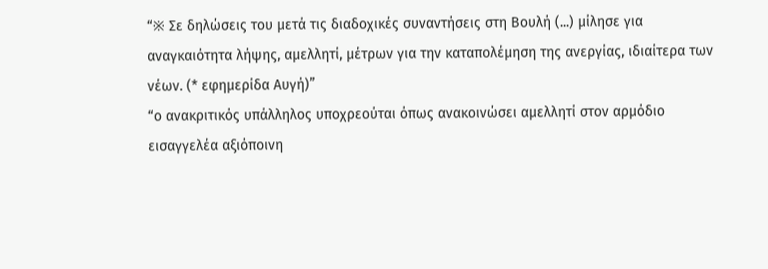“※ Σε δηλώσεις του μετά τις διαδοχικές συναντήσεις στη Βουλή (...) μίλησε για αναγκαιότητα λήψης, αμελλητί, μέτρων για την καταπολέμηση της ανεργίας, ιδιαίτερα των νέων. (* εφημερίδα Αυγή)”
“ο ανακριτικός υπάλληλος υποχρεούται όπως ανακοινώσει αμελλητί στον αρμόδιο εισαγγελέα αξιόποινη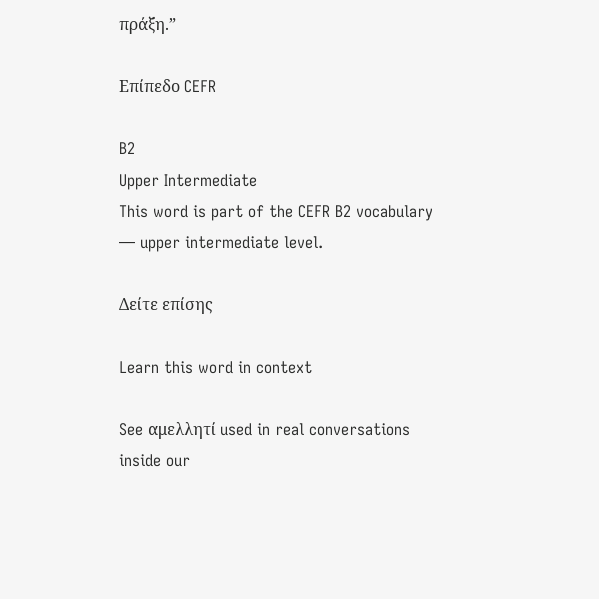πράξη.”

Επίπεδο CEFR

B2
Upper Intermediate
This word is part of the CEFR B2 vocabulary — upper intermediate level.

Δείτε επίσης

Learn this word in context

See αμελλητί used in real conversations inside our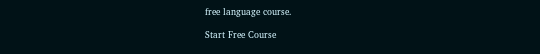free language course.

Start Free Course